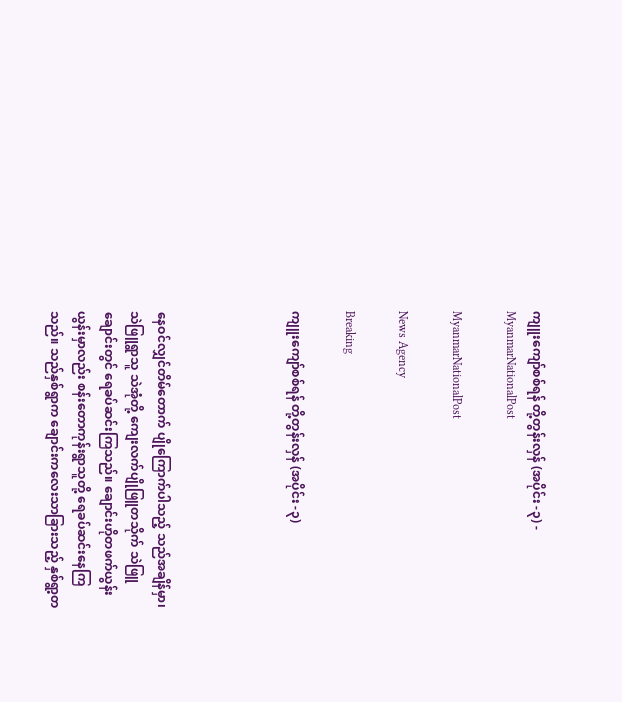ကျူးကျော်စစ်ရန် တို့တွန်းလှန် (အပိုင်း -၃) - MyanmarNationalPost

MyanmarNationalPost

News Agency

Breaking

ကျူးကျော်စစ်ရန် တို့တွန်းလှန် (အပိုင်း -၃)




နေဝင်လျှင်တိမ်တောက် ပျိုကြောက်ပါသည့် သည်အချိန်မှာ၊ သဲဖြူရွာသူ သဲအုံတို့ ကျေးလက်ပျိုဖြူတသိုက် သဲဖြူချောင်းတွင် ရေခပ်ဆင်းကြသည်။ ချောင်းဟိုတဖက်ယွန်းယွန်းမှာလည်း စန်းတောကုန်းရွာသူတို့ ရေခပ်ဆင်းနေကြသည်။ သည်နှစ်ရွာက ချောင်းကလေးသာခြားသည့် နှစ်ရွာ့တ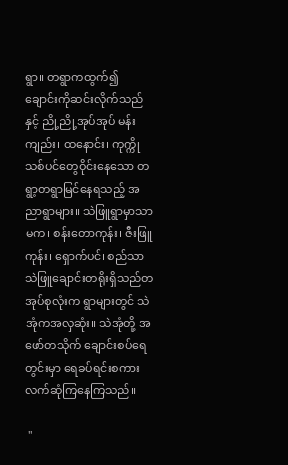ရွာ။ တရွာကထွက်၍ ချောင်းကိုဆင်းလိုက်သည်နှင့် ညို့ညို့အုပ်အုပ် မန်းကျည်း၊ ထနောင်း၊ ကုက္ကိုသစ်ပင်တွေဝိုင်းနေသော တရွာ့တရွာမြင်နေရသည့် အညာရွာများ။ သဲဖြူရွာမှာသာမက၊ စန်းတောကုန်း၊ ဇီးဖြူကုန်း၊ ရှောက်ပင်၊ စည်သာ သဲဖြူချောင်းတရိုးရှိသည်တအုပ်စုလုံးက ရွာများတွင် သဲအုံကအလှဆုံး။ သဲအုံတို့ အဖော်တသိုက် ချောင်းစပ်ရေတွင်းမှာ ရေခပ်ရင်းစကား လက်ဆုံကြနေကြသည်။

 "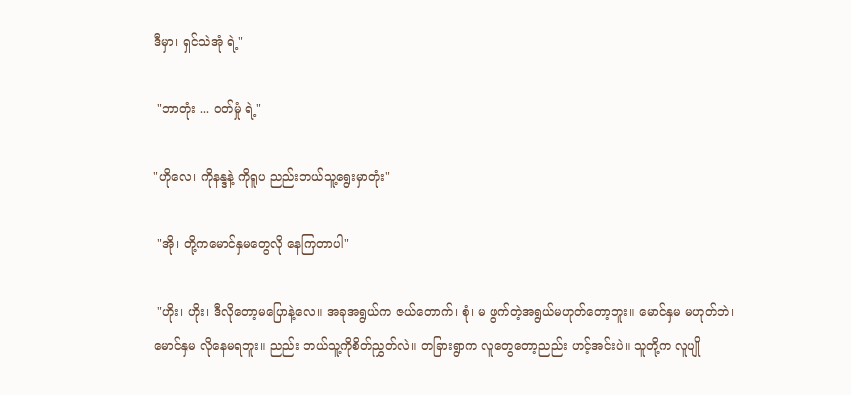ဒီမှာ၊ ရှင်သဲအုံ ရဲ့"

 "ဘာတုံး ... ဝတ်မှုံ ရဲ့"

"ဟိုလေ၊ ကိုနန္ဒနဲ့ ကိုရူပ ညည်းဘယ်သူ့ရွေးမှာတုံး"

 "အို၊ တို့ကမောင်နှမတွေလို နေကြတာပါ"

 "ဟိုး၊ ဟိုး၊ ဒီလိုတော့မပြောနဲ့လေ။ အခုအရွယ်က ဇယ်တောက်၊ စုံ၊ မ ဖွက်တဲ့အရွယ်မဟုတ်တော့ဘူး။ မောင်နှမ မဟုတ်ဘဲ၊ မောင်နှမ လိုနေမရဘူး။ ညည်း ဘယ်သူ့ကိုစိတ်ညွှတ်လဲ။ တခြားရွာက လူတွေတော့ညည်း ဟင့်အင်းပဲ။ သူတို့က လူပျို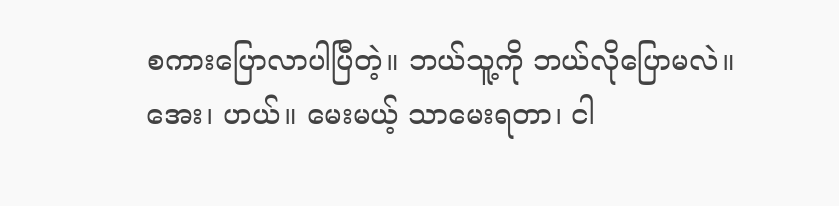စကားပြောလာပါပြီတဲ့။ ဘယ်သူ့ကို ဘယ်လိုပြောမလဲ။ အေး၊ ဟယ်။ မေးမယ့် သာမေးရတာ၊ ငါ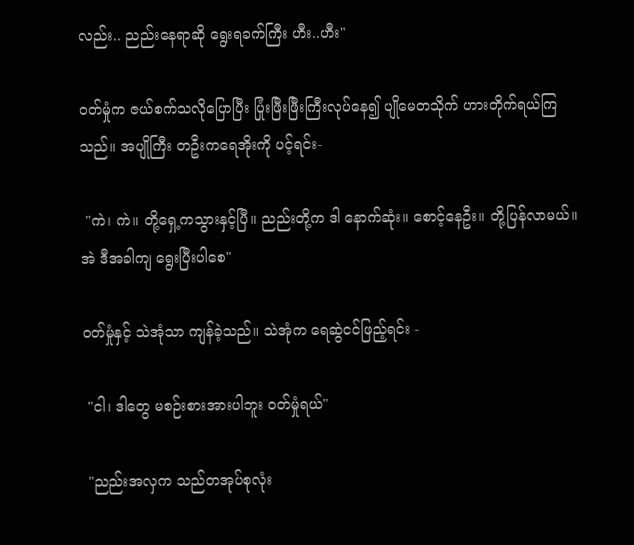လည်း.. ညည်းနေရာဆို ရွေးရခက်ကြီး ဟီး..ဟီး"

ဝတ်မှုံက ဇယ်စက်သလိုပြောပြီး ပြုံးဖြီးဖြီးကြီးလုပ်နေ၍ ပျိုမေတသိုက် ဟားတိုက်ရယ်ကြသည်။ အပျိုကြီး တဦးကရေအိုးကို ပင့်ရင်း-

 "ကဲ၊ ကဲ။ တို့ရှေ့ကသွားနှင့်ပြီ။ ညည်းတို့က ဒါ နောက်ဆုံး။ စောင့်နေဦး။ တို့ပြန်လာမယ်။ အဲ ဒီအခါကျ ရွေးပြီးပါစေ"

ဝတ်မှုံနှင့် သဲအုံသာ ကျန်ခဲ့သည်။ သဲအုံက ရေဆွဲငင်ဖြည့်ရင်း -

 "ငါ၊ ဒါတွေ မစဉ်းစားအားပါဘူး ဝတ်မှုံရယ်"

 "ညည်းအလှက သည်တအုပ်စုလုံး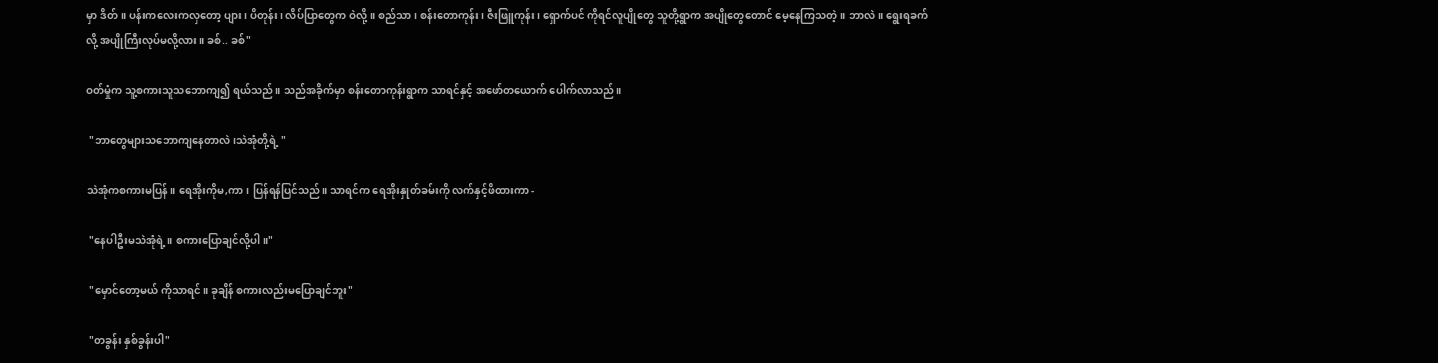မှာ ဒိတ်။ ပန်းကလေးကလှတော့ ပျား၊ ပိတုန်း၊ လိပ်ပြာတွေက ဝဲလို့။ စည်သာ၊ စန်းတောကုန်း၊ ဇီးဖြူကုန်း၊ ရှောက်ပင် ကိုရင်လူပျိုတွေ သူတို့ရွာက အပျိုတွေတောင် မေ့နေကြသတဲ့။ ဘာလဲ။ ရွေးရခက်လို့ အပျိုကြီးလုပ်မလို့လား။ ခစ်.. ခစ်"

ဝတ်မှုံက သူ့စကားသူသဘောကျ၍ ရယ်သည်။ သည်အခိုက်မှာ စန်းတောကုန်းရွာက သာရင်နှင့် အဖော်တယောက် ပေါက်လာသည်။

 "ဘာတွေများသဘောကျနေတာလဲ၊သဲအုံတို့ရဲ့ "

သဲအုံကစကားမပြန်။ ရေအိုးကိုမ,ကာ၊ ပြန်ရန်ပြင်သည်။ သာရင်က ရေအိုးနှုတ်ခမ်းကို လက်နှင့်ဖိထားကာ -

 "နေပါဦးမသဲအုံရဲ့။ စကားပြောချင်လို့ပါ။"

 "မှောင်တော့မယ် ကိုသာရင်။ ခုချိန် စကားလည်းမပြောချင်ဘူး"

 "တခွန်း နှစ်ခွန်းပါ"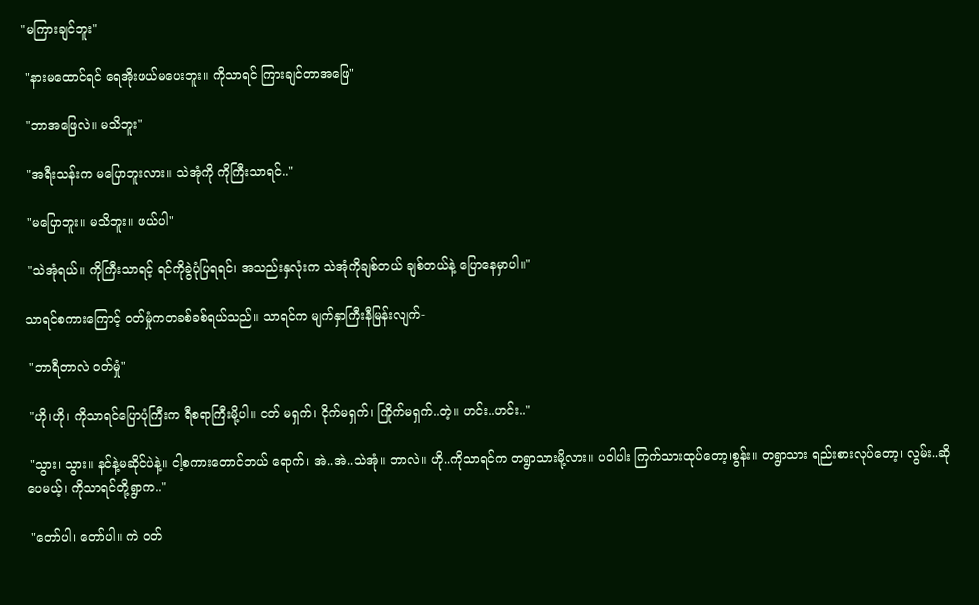"မကြားချင်ဘူး"

 "နားမထောင်ရင် ရေအိုးဖယ်မပေးဘူး။ ကိုသာရင် ကြားချင်တာအဖြေ"

 "ဘာအဖြေလဲ။ မသိဘူး"

 "အရီးသန်းက မပြောဘူးလား။ သဲအုံကို ကိုကြီးသာရင်.."

 "မပြောဘူး။ မသိဘူး။ ဖယ်ပါ"

 "သဲအုံရယ်။ ကိုကြီးသာရင့် ရင်ကိုခွဲပုံပြရရင်၊ အသည်းနှလုံးက သဲအုံကိုချစ်တယ် ချစ်တယ်နဲ့ ပြောနေမှာပါ။"

သာရင်စကားကြောင့် ဝတ်မှုံကတခစ်ခစ်ရယ်သည်။ သာရင်က မျက်နှာကြီးနီမြန်းလျက်-

 "ဘာရီတာလဲ ဝတ်မှုံ"

 "ဟို၊ဟို၊ ကိုသာရင်ပြောပုံကြီးက ရီစရာကြီးမို့ပါ။ ငတ် မရှက်၊ ငိုက်မရှက်၊ ကြိုက်မရှက်..တဲ့။ ဟင်း..ဟင်း.."

 "သွား၊ သွား။ နင်နဲ့မဆိုင်ပဲနဲ့။ ငါ့စကားတောင်ဘယ် ရောက်၊ အဲ..အဲ..သဲအုံ။ ဘာလဲ။ ဟို..ကိုသာရင်က တရွာသားမို့လား။ ပဝါပါး ကြက်သားထုပ်တော့၊စွန်း။ တရွာသား ရည်းစားလုပ်တော့၊ လွမ်း..ဆိုပေမယ့်၊ ကိုသာရင်တို့ရွာက.."

 "တော်ပါ၊ တော်ပါ။ ကဲ ဝတ်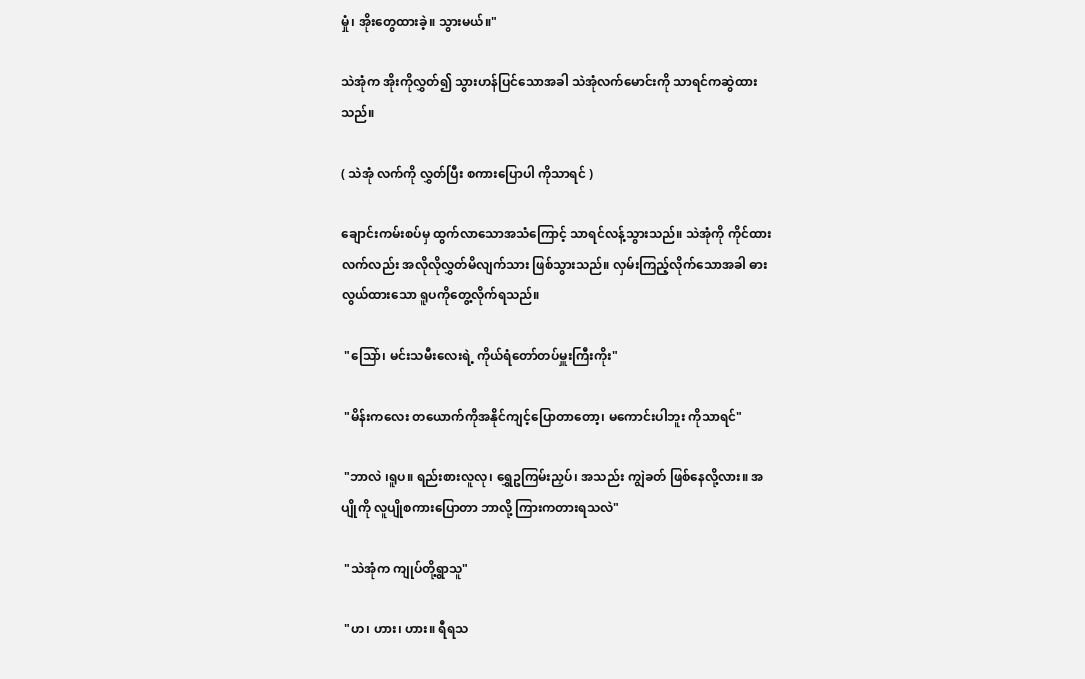မှုံ၊ အိုးတွေထားခဲ့။ သွားမယ်။"

သဲအုံက အိုးကိုလွှတ်၍ သွားဟန်ပြင်သောအခါ သဲအုံလက်မောင်းကို သာရင်ကဆွဲထားသည်။

( သဲအုံ လက်ကို လွှတ်ပြီး စကားပြောပါ ကိုသာရင် )

ချောင်းကမ်းစပ်မှ ထွက်လာသောအသံကြောင့် သာရင်လန့်သွားသည်။ သဲအုံကို ကိုင်ထားလက်လည်း အလိုလိုလွှတ်မိလျက်သား ဖြစ်သွားသည်။ လှမ်းကြည့်လိုက်သောအခါ ဓားလွယ်ထားသော ရူပကိုတွေ့လိုက်ရသည်။

 "သြော်၊ မင်းသမီးလေးရဲ့ ကိုယ်ရံတော်တပ်မှူးကြီးကိုး"

 "မိန်းကလေး တယောက်ကိုအနိုင်ကျင့်ပြောတာတော့၊ မကောင်းပါဘူး ကိုသာရင်"

 "ဘာလဲ ၊ရူပ။ ရည်းစားလူလု၊ ရွှေဥကြမ်းညှပ်၊ အသည်း ကျွဲခတ် ဖြစ်နေလို့လား။ အပျိုကို လူပျိုစကားပြောတာ ဘာလို့ ကြားကတားရသလဲ"

 "သဲအုံက ကျုပ်တို့ရွာသူ"

 "ဟ၊ ဟား၊ ဟား။ ရီရသ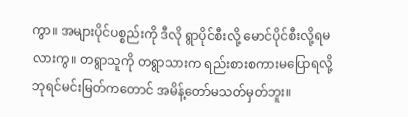ကွာ။ အများပိုင်ပစ္စည်းကို ဒီလို ရွာပိုင်စီးလို့ မောင်ပိုင်စီးလို့ရမလားကွ။ တရွာသူကို တရွာသားက ရည်းစားစကားမပြောရလို့ ဘုရင်မင်းမြတ်ကတောင် အမိန့်တော်မသတ်မှတ်ဘူး။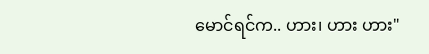မောင်ရင်က.. ဟား၊ ဟား ဟား"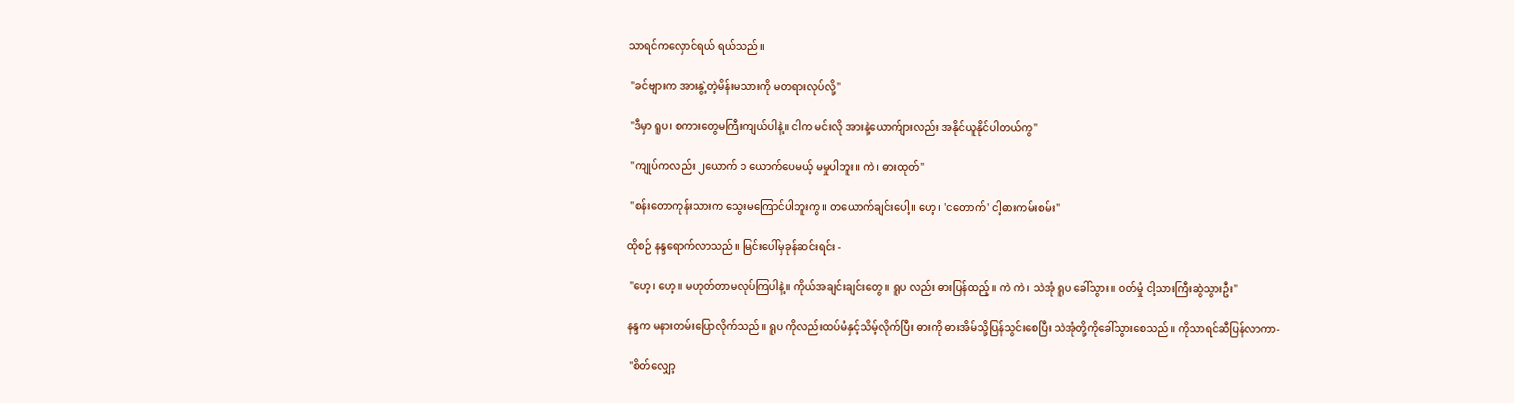သာရင်ကလှောင်ရယ် ရယ်သည်။

 "ခင်ဗျားက အားနွဲ့တဲ့မိန်းမသားကို မတရားလုပ်လို့"

 "ဒီမှာ ရူပ၊ စကားတွေမကြီးကျယ်ပါနဲ့။ ငါက မင်းလို အားနဲ့ယောက်ျားလည်း အနိုင်ယူနိုင်ပါတယ်ကွ"

 "ကျုပ်ကလည်း ၂ယောက် ၁ ယောက်ပေမယ့် မမှုပါဘူး။ ကဲ၊ ဓားထုတ်"

 "စန်းတောကုန်းသားက သွေးမကြောင်ပါဘူးကွ။ တယောက်ချင်းပေါ့။ ဟေ့၊ 'ငတောက်' ငါ့ဓားကမ်းစမ်း"

ထိုစဉ် နန္ဒရောက်လာသည်။ မြင်းပေါ်မှခုန်ဆင်းရင်း -

 "ဟေ့၊ ဟေ့။ မဟုတ်တာမလုပ်ကြပါနဲ့။ ကိုယ်အချင်းချင်းတွေ။ ရူပ လည်း ဓားပြန်ထည့်။ ကဲ ကဲ၊ သဲအုံ ရူပ ခေါ်သွား။ ဝတ်မှုံ ငါ့သားကြီးဆွဲသွားဦး"

နန္ဒက မနားတမ်းပြောလိုက်သည်။ ရူပ ကိုလည်းထပ်မံနှင့်သိမ့်လိုက်ပြီး ဓားကို ဓားအိမ်သို့ပြန်သွင်းစေပြီး သဲအုံတို့ကိုခေါ်သွားစေသည်။ ကိုသာရင်ဆီပြန်လာကာ-

 "စိတ်လျှော့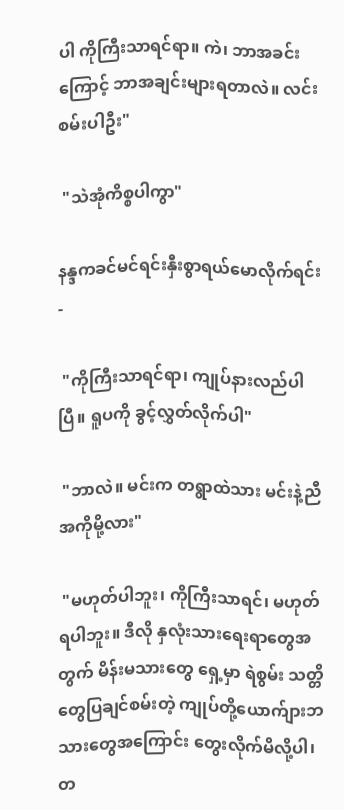ပါ ကိုကြီးသာရင်ရာ။ ကဲ၊ ဘာအခင်းကြောင့် ဘာအချင်းများရတာလဲ။ လင်းစမ်းပါဦး"

 "သဲအုံကိစ္စပါကွာ"

နန္ဒကခင်မင်ရင်းနှီးစွာရယ်မောလိုက်ရင်း -

 "ကိုကြီးသာရင်ရာ၊ ကျုပ်နားလည်ပါပြီ။ ရူပကို ခွင့်လွှတ်လိုက်ပါ"

 "ဘာလဲ။ မင်းက တရွာထဲသား မင်းနဲ့ညီအကိုမို့လား"

 "မဟုတ်ပါဘူး၊ ကိုကြီးသာရင်၊ မဟုတ်ရပါဘူး။ ဒီလို နှလုံးသားရေးရာတွေအတွက် မိန်းမသားတွေ ရှေ့မှာ ရဲစွမ်း သတ္တိတွေပြချင်စမ်းတဲ့ ကျုပ်တို့ယောက်ျားဘသားတွေအကြောင်း တွေးလိုက်မိလို့ပါ၊ တ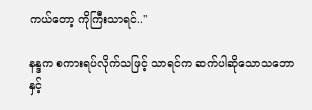ကယ်တော့ ကိုကြီးသာရင်.."

နန္ဒက စကားရပ်လိုက်သဖြင့် သာရင်က ဆက်ပါဆိုသောသဘောနှင့်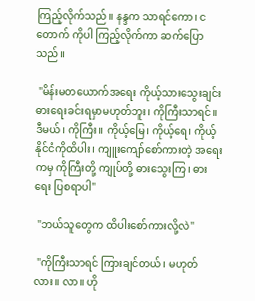ကြည့်လိုက်သည်။ နန္ဒက သာရင်ကော၊ ငတောက် ကိုပါ ကြည့်လိုက်ကာ ဆက်ပြောသည်။

 "မိန်းမတယောက်အရေး ကိုယ့်သားသွေးချင်း ဓားရေးခင်းရမှာမဟုတ်ဘူး၊ ကိုကြီးသာရင်။ ဒီမယ်၊ ကိုကြီး။ ကိုယ့်မြေ၊ ကိုယ့်ရေ၊ ကိုယ့်နိုင်ငံကိုထိပါး၊ ကျူးကျော်စော်ကားတဲ့ အရေးကမှ ကိုကြီးတို့ ကျုပ်တို့ ဓားသွေးကြ၊ ဓားရေး ပြစရာပါ"

 "ဘယ်သူတွေက ထိပါးစော်ကားလို့လဲ"

 "ကိုကြီးသာရင် ကြားချင်တယ်၊ မဟုတ်လား။ လာ။ ဟို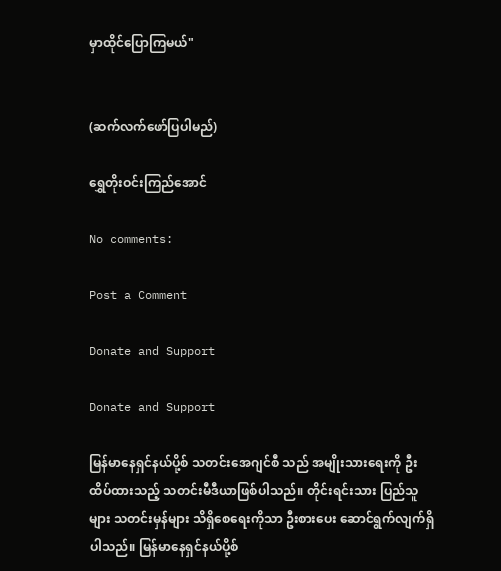မှာထိုင်ပြောကြမယ်"


(ဆက်လက်ဖော်ပြပါမည်)

ရွှေတိုးဝင်းကြည်အောင်

No comments:

Post a Comment

Donate and Support

Donate and Support

မြန်မာနေရှင်နယ်ပို့စ် သတင်းအေဂျင်စီ သည် အမျိုးသားရေးကို ဦးထိပ်ထားသည့် သတင်းမီဒီယာဖြစ်ပါသည်။ တိုင်းရင်းသား ပြည်သူများ သတင်းမှန်များ သိရှိစေရေးကိုသာ ဦးစားပေး ဆောင်ရွက်လျက်ရှိပါသည်။ မြန်မာနေရှင်နယ်ပို့စ်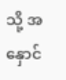သို့ အနှောင်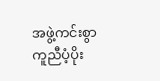အဖွဲ့ကင်းစွာ ကူညီပံ့ပိုး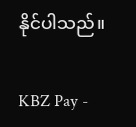နိုင်ပါသည်။

KBZ Pay -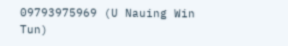09793975969 (U Nauing Win Tun)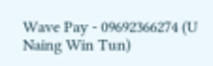Wave Pay - 09692366274 (U Naing Win Tun)